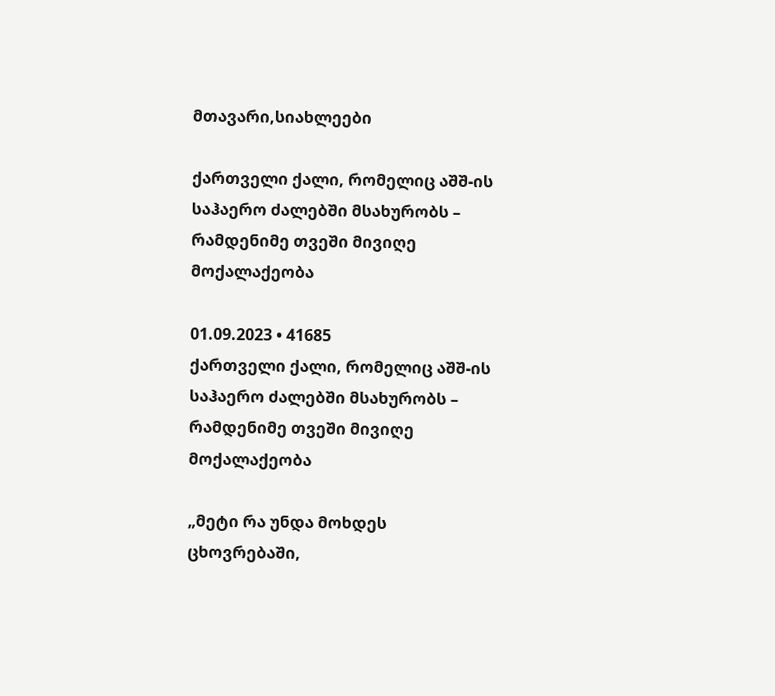მთავარი,სიახლეები

ქართველი ქალი, რომელიც აშშ-ის საჰაერო ძალებში მსახურობს – რამდენიმე თვეში მივიღე მოქალაქეობა

01.09.2023 • 41685
ქართველი ქალი, რომელიც აშშ-ის საჰაერო ძალებში მსახურობს – რამდენიმე თვეში მივიღე მოქალაქეობა

„მეტი რა უნდა მოხდეს ცხოვრებაში,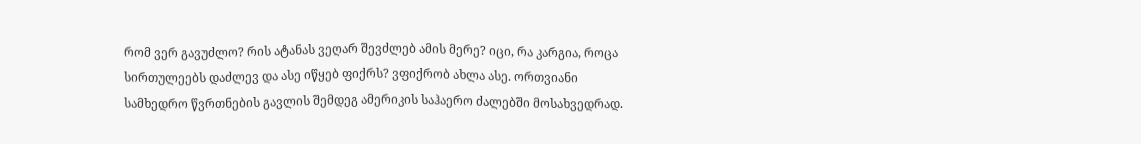რომ ვერ გავუძლო? რის ატანას ვეღარ შევძლებ ამის მერე? იცი, რა კარგია, როცა სირთულეებს დაძლევ და ასე იწყებ ფიქრს? ვფიქრობ ახლა ასე. ორთვიანი სამხედრო წვრთნების გავლის შემდეგ ამერიკის საჰაერო ძალებში მოსახვედრად.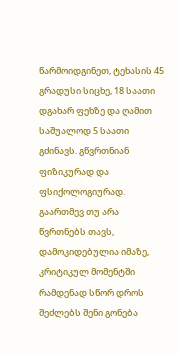წარმოიდგინეთ, ტეხასის 45 გრადუსი სიცხე, 18 საათი დგახარ ფეხზე და ღამით საშუალოდ 5 საათი გძინავს. გწვრთნიან ფიზიკურად და ფსიქოლოგიურად. გაართმევ თუ არა წვრთნებს თავს, დამოკიდებულია იმაზე, კრიტიკულ მომენტში რამდენად სწორ დროს შეძლებს შენი გონება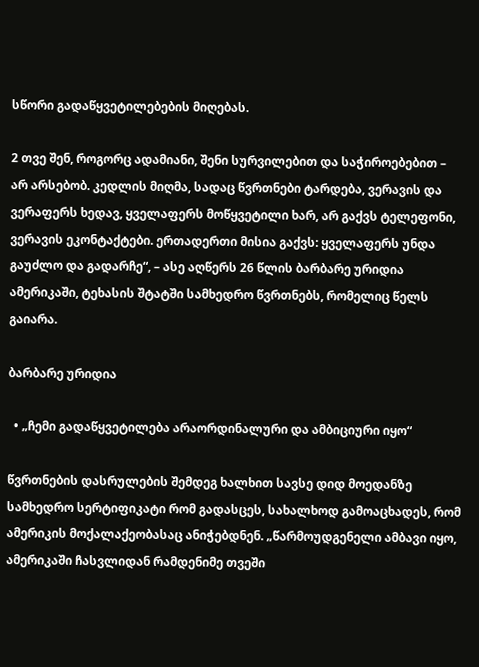სწორი გადაწყვეტილებების მიღებას.

2 თვე შენ, როგორც ადამიანი, შენი სურვილებით და საჭიროებებით – არ არსებობ. კედლის მიღმა, სადაც წვრთნები ტარდება, ვერავის და ვერაფერს ხედავ, ყველაფერს მოწყვეტილი ხარ, არ გაქვს ტელეფონი, ვერავის ეკონტაქტები. ერთადერთი მისია გაქვს: ყველაფერს უნდა გაუძლო და გადარჩე“, – ასე აღწერს 26 წლის ბარბარე ურიდია ამერიკაში, ტეხასის შტატში სამხედრო წვრთნებს, რომელიც წელს გაიარა.

ბარბარე ურიდია

  • „ჩემი გადაწყვეტილება არაორდინალური და ამბიციური იყო“

წვრთნების დასრულების შემდეგ ხალხით სავსე დიდ მოედანზე სამხედრო სერტიფიკატი რომ გადასცეს, სახალხოდ გამოაცხადეს, რომ ამერიკის მოქალაქეობასაც ანიჭებდნენ. „წარმოუდგენელი ამბავი იყო, ამერიკაში ჩასვლიდან რამდენიმე თვეში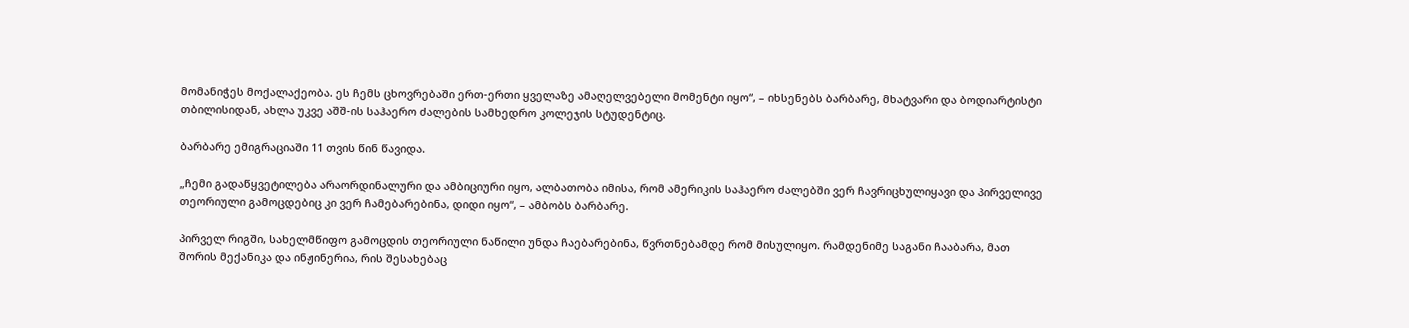მომანიჭეს მოქალაქეობა. ეს ჩემს ცხოვრებაში ერთ-ერთი ყველაზე ამაღელვებელი მომენტი იყო“, – იხსენებს ბარბარე, მხატვარი და ბოდიარტისტი თბილისიდან, ახლა უკვე აშშ-ის საჰაერო ძალების სამხედრო კოლეჯის სტუდენტიც.

ბარბარე ემიგრაციაში 11 თვის წინ წავიდა.

„ჩემი გადაწყვეტილება არაორდინალური და ამბიციური იყო, ალბათობა იმისა, რომ ამერიკის საჰაერო ძალებში ვერ ჩავრიცხულიყავი და პირველივე თეორიული გამოცდებიც კი ვერ ჩამებარებინა, დიდი იყო“, – ამბობს ბარბარე.

პირველ რიგში, სახელმწიფო გამოცდის თეორიული ნაწილი უნდა ჩაებარებინა, წვრთნებამდე რომ მისულიყო. რამდენიმე საგანი ჩააბარა, მათ შორის მექანიკა და ინჟინერია, რის შესახებაც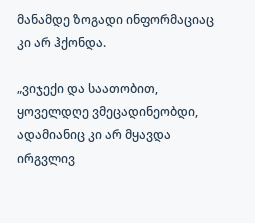მანამდე ზოგადი ინფორმაციაც კი არ ჰქონდა.

„ვიჯექი და საათობით, ყოველდღე ვმეცადინეობდი, ადამიანიც კი არ მყავდა ირგვლივ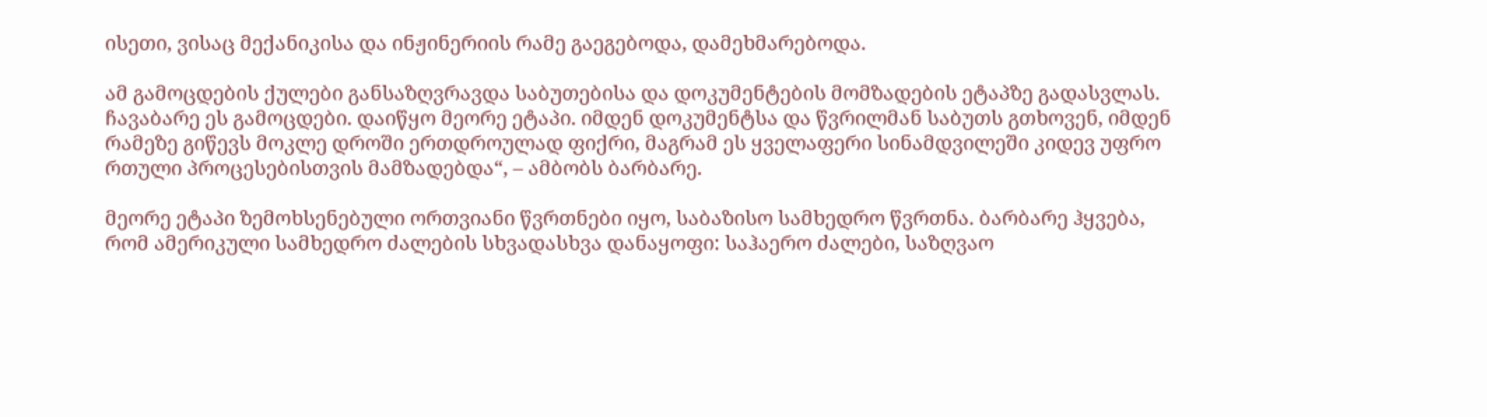ისეთი, ვისაც მექანიკისა და ინჟინერიის რამე გაეგებოდა, დამეხმარებოდა.

ამ გამოცდების ქულები განსაზღვრავდა საბუთებისა და დოკუმენტების მომზადების ეტაპზე გადასვლას. ჩავაბარე ეს გამოცდები. დაიწყო მეორე ეტაპი. იმდენ დოკუმენტსა და წვრილმან საბუთს გთხოვენ, იმდენ რამეზე გიწევს მოკლე დროში ერთდროულად ფიქრი, მაგრამ ეს ყველაფერი სინამდვილეში კიდევ უფრო რთული პროცესებისთვის მამზადებდა“, – ამბობს ბარბარე.

მეორე ეტაპი ზემოხსენებული ორთვიანი წვრთნები იყო, საბაზისო სამხედრო წვრთნა. ბარბარე ჰყვება, რომ ამერიკული სამხედრო ძალების სხვადასხვა დანაყოფი: საჰაერო ძალები, საზღვაო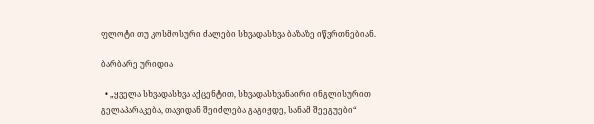ფლოტი თუ კოსმოსური ძალები სხვადასხვა ბაზაზე იწვრთნებიან.

ბარბარე ურიდია

  • „ყველა სხვადასხვა აქცენტით, სხვადასხვანაირი ინგლისურით გელაპარაკება, თავიდან შეიძლება გაგიჟდე, სანამ შეეგუები“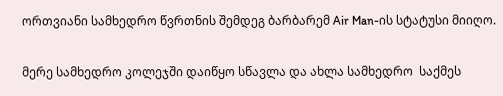ორთვიანი სამხედრო წვრთნის შემდეგ ბარბარემ Air Man-ის სტატუსი მიიღო.

მერე სამხედრო კოლეჯში დაიწყო სწავლა და ახლა სამხედრო  საქმეს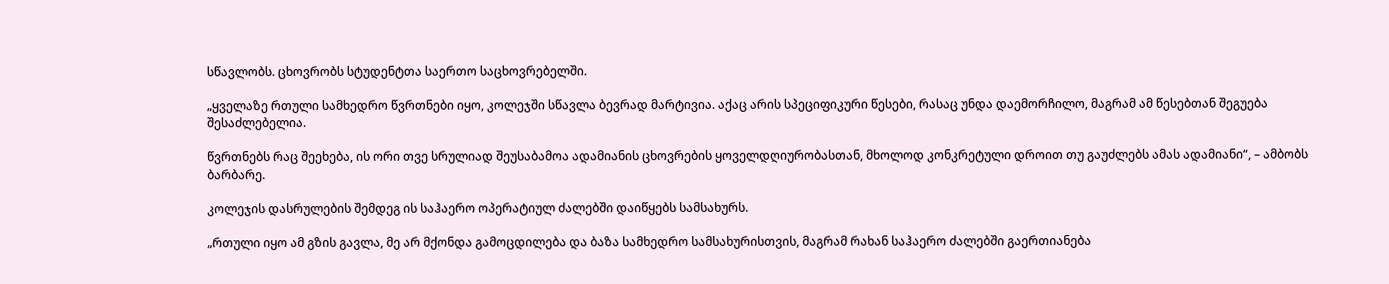სწავლობს. ცხოვრობს სტუდენტთა საერთო საცხოვრებელში.

„ყველაზე რთული სამხედრო წვრთნები იყო, კოლეჯში სწავლა ბევრად მარტივია. აქაც არის სპეციფიკური წესები, რასაც უნდა დაემორჩილო, მაგრამ ამ წესებთან შეგუება შესაძლებელია.

წვრთნებს რაც შეეხება, ის ორი თვე სრულიად შეუსაბამოა ადამიანის ცხოვრების ყოველდღიურობასთან, მხოლოდ კონკრეტული დროით თუ გაუძლებს ამას ადამიანი“, – ამბობს ბარბარე.

კოლეჯის დასრულების შემდეგ ის საჰაერო ოპერატიულ ძალებში დაიწყებს სამსახურს.

„რთული იყო ამ გზის გავლა, მე არ მქონდა გამოცდილება და ბაზა სამხედრო სამსახურისთვის, მაგრამ რახან საჰაერო ძალებში გაერთიანება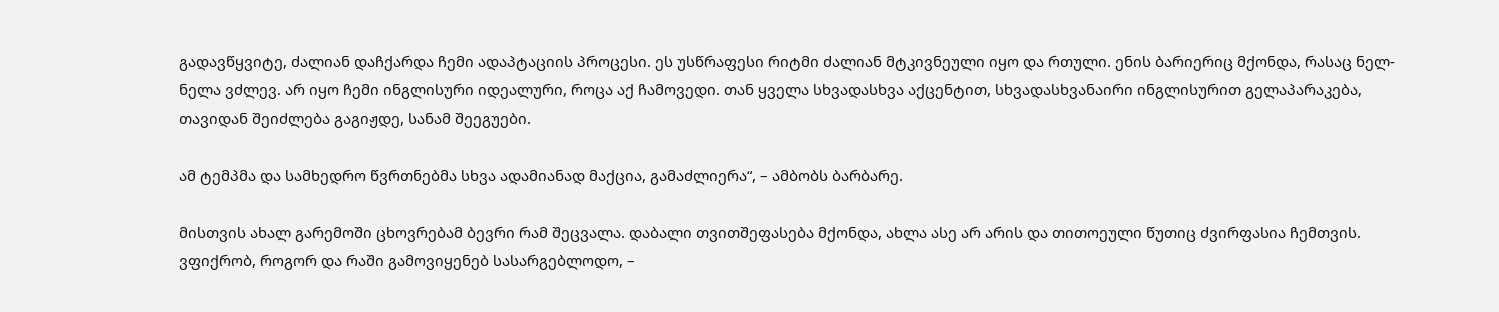გადავწყვიტე, ძალიან დაჩქარდა ჩემი ადაპტაციის პროცესი. ეს უსწრაფესი რიტმი ძალიან მტკივნეული იყო და რთული. ენის ბარიერიც მქონდა, რასაც ნელ-ნელა ვძლევ. არ იყო ჩემი ინგლისური იდეალური, როცა აქ ჩამოვედი. თან ყველა სხვადასხვა აქცენტით, სხვადასხვანაირი ინგლისურით გელაპარაკება, თავიდან შეიძლება გაგიჟდე, სანამ შეეგუები.

ამ ტემპმა და სამხედრო წვრთნებმა სხვა ადამიანად მაქცია, გამაძლიერა“, – ამბობს ბარბარე.

მისთვის ახალ გარემოში ცხოვრებამ ბევრი რამ შეცვალა. დაბალი თვითშეფასება მქონდა, ახლა ასე არ არის და თითოეული წუთიც ძვირფასია ჩემთვის. ვფიქრობ, როგორ და რაში გამოვიყენებ სასარგებლოდო, –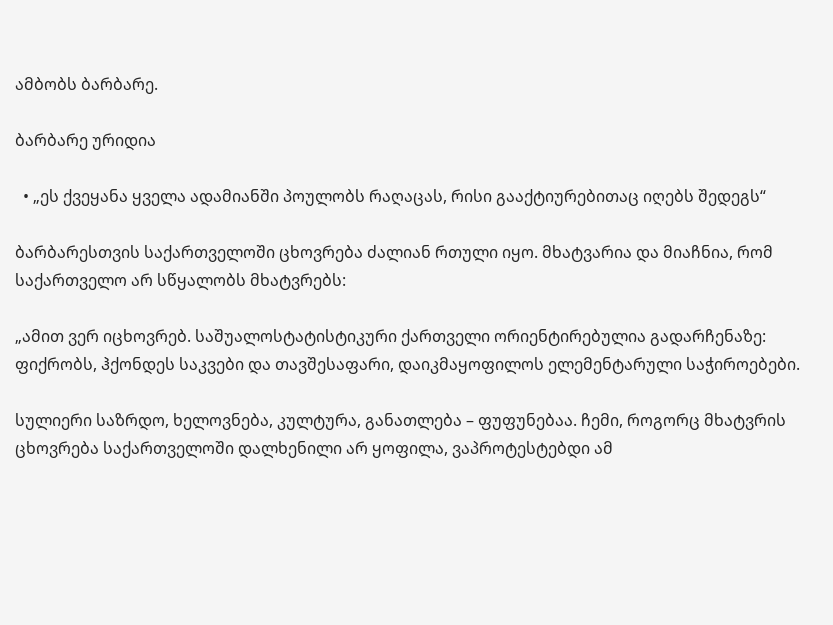ამბობს ბარბარე.

ბარბარე ურიდია

  • „ეს ქვეყანა ყველა ადამიანში პოულობს რაღაცას, რისი გააქტიურებითაც იღებს შედეგს“

ბარბარესთვის საქართველოში ცხოვრება ძალიან რთული იყო. მხატვარია და მიაჩნია, რომ საქართველო არ სწყალობს მხატვრებს:

„ამით ვერ იცხოვრებ. საშუალოსტატისტიკური ქართველი ორიენტირებულია გადარჩენაზე: ფიქრობს, ჰქონდეს საკვები და თავშესაფარი, დაიკმაყოფილოს ელემენტარული საჭიროებები.

სულიერი საზრდო, ხელოვნება, კულტურა, განათლება – ფუფუნებაა. ჩემი, როგორც მხატვრის ცხოვრება საქართველოში დალხენილი არ ყოფილა, ვაპროტესტებდი ამ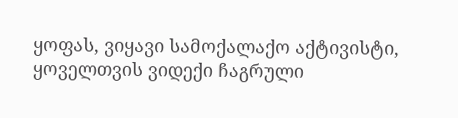ყოფას, ვიყავი სამოქალაქო აქტივისტი, ყოველთვის ვიდექი ჩაგრული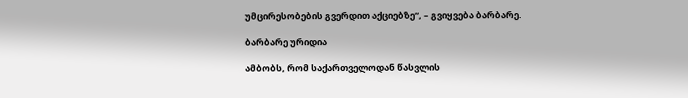უმცირესობების გვერდით აქციებზე“, – გვიყვება ბარბარე.

ბარბარე ურიდია

ამბობს, რომ საქართველოდან წასვლის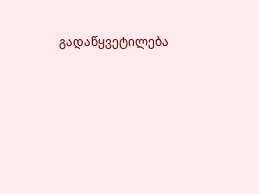გადაწყვეტილება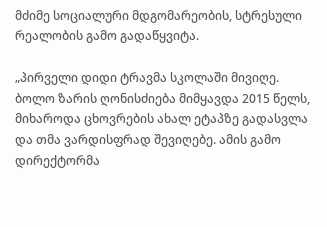მძიმე სოციალური მდგომარეობის, სტრესული რეალობის გამო გადაწყვიტა.

„პირველი დიდი ტრავმა სკოლაში მივიღე. ბოლო ზარის ღონისძიება მიმყავდა 2015 წელს, მიხაროდა ცხოვრების ახალ ეტაპზე გადასვლა და თმა ვარდისფრად შევიღებე. ამის გამო დირექტორმა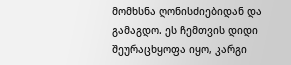მომხსნა ღონისძიებიდან და გამაგდო. ეს ჩემთვის დიდი შეურაცხყოფა იყო, კარგი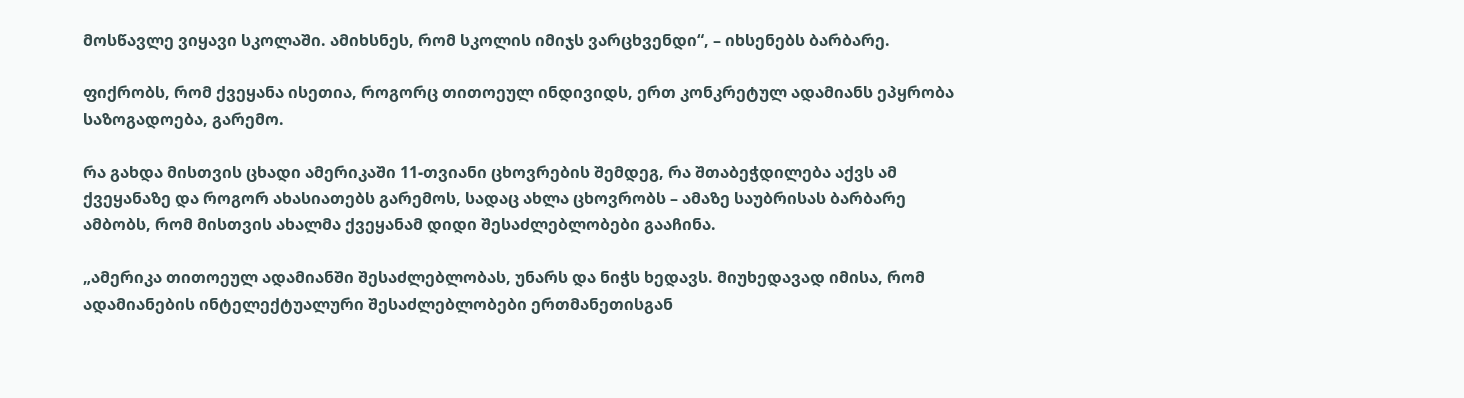მოსწავლე ვიყავი სკოლაში. ამიხსნეს, რომ სკოლის იმიჯს ვარცხვენდი“, – იხსენებს ბარბარე.

ფიქრობს, რომ ქვეყანა ისეთია, როგორც თითოეულ ინდივიდს, ერთ კონკრეტულ ადამიანს ეპყრობა საზოგადოება, გარემო.

რა გახდა მისთვის ცხადი ამერიკაში 11-თვიანი ცხოვრების შემდეგ, რა შთაბეჭდილება აქვს ამ ქვეყანაზე და როგორ ახასიათებს გარემოს, სადაც ახლა ცხოვრობს – ამაზე საუბრისას ბარბარე ამბობს, რომ მისთვის ახალმა ქვეყანამ დიდი შესაძლებლობები გააჩინა.

„ამერიკა თითოეულ ადამიანში შესაძლებლობას, უნარს და ნიჭს ხედავს. მიუხედავად იმისა, რომ ადამიანების ინტელექტუალური შესაძლებლობები ერთმანეთისგან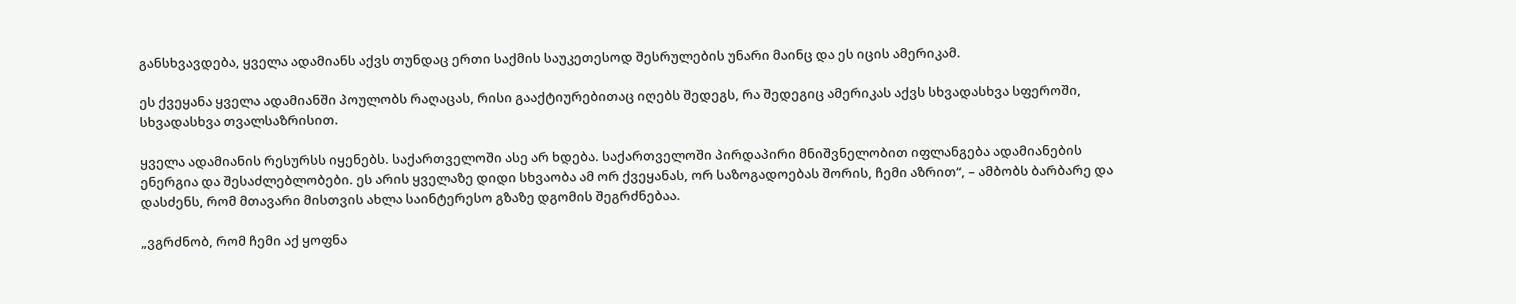განსხვავდება, ყველა ადამიანს აქვს თუნდაც ერთი საქმის საუკეთესოდ შესრულების უნარი მაინც და ეს იცის ამერიკამ.

ეს ქვეყანა ყველა ადამიანში პოულობს რაღაცას, რისი გააქტიურებითაც იღებს შედეგს, რა შედეგიც ამერიკას აქვს სხვადასხვა სფეროში, სხვადასხვა თვალსაზრისით.

ყველა ადამიანის რესურსს იყენებს. საქართველოში ასე არ ხდება. საქართველოში პირდაპირი მნიშვნელობით იფლანგება ადამიანების ენერგია და შესაძლებლობები. ეს არის ყველაზე დიდი სხვაობა ამ ორ ქვეყანას, ორ საზოგადოებას შორის, ჩემი აზრით“, – ამბობს ბარბარე და დასძენს, რომ მთავარი მისთვის ახლა საინტერესო გზაზე დგომის შეგრძნებაა.

„ვგრძნობ, რომ ჩემი აქ ყოფნა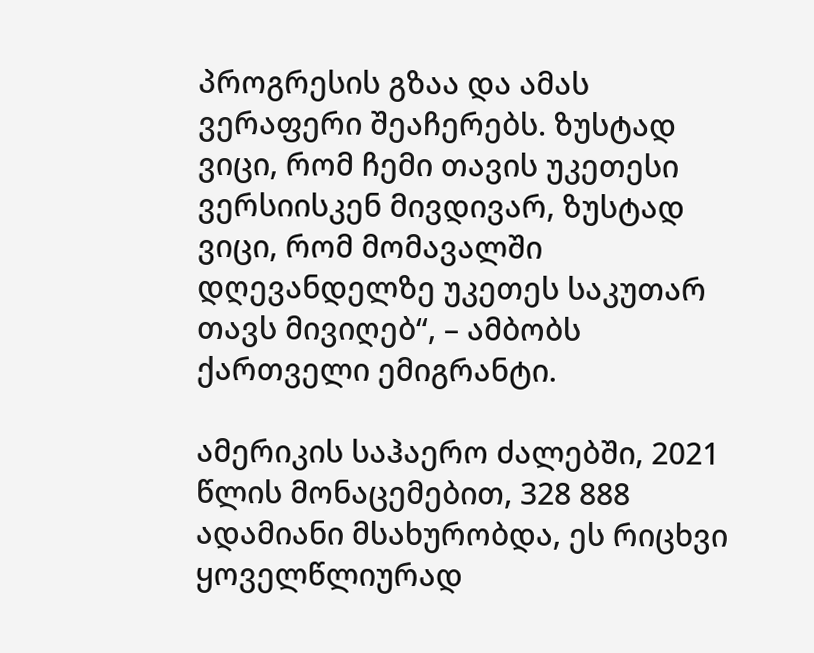პროგრესის გზაა და ამას ვერაფერი შეაჩერებს. ზუსტად ვიცი, რომ ჩემი თავის უკეთესი ვერსიისკენ მივდივარ, ზუსტად ვიცი, რომ მომავალში დღევანდელზე უკეთეს საკუთარ თავს მივიღებ“, – ამბობს ქართველი ემიგრანტი.

ამერიკის საჰაერო ძალებში, 2021 წლის მონაცემებით, 328 888 ადამიანი მსახურობდა, ეს რიცხვი ყოველწლიურად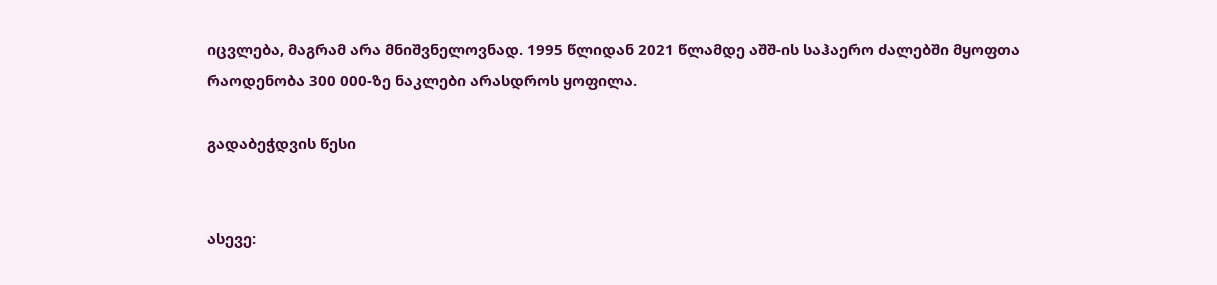იცვლება, მაგრამ არა მნიშვნელოვნად. 1995 წლიდან 2021 წლამდე აშშ-ის საჰაერო ძალებში მყოფთა რაოდენობა 300 000-ზე ნაკლები არასდროს ყოფილა.

გადაბეჭდვის წესი


ასევე: